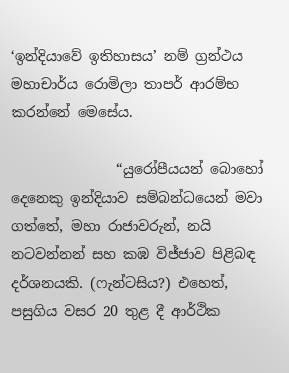‘ඉන්දියාවේ ඉතිහාසය’ නම් ග්‍රන්ථය මහාචාර්ය රොමිලා තාපර් ආරම්භ කරන්නේ මෙසේය.

               “යුරෝපීයයන් බොහෝ දෙනෙකු ඉන්දියාව සම්බන්ධයෙන් මවා ගත්තේ, මහා රාජාවරුන්, නයි නටවන්නන් සහ කඹ විජ්ජාව පිළිබඳ දර්ශනයකි. (ෆැන්ටසිය?) එහෙත්, පසුගිය වසර 20 තුළ දී ආර්ථික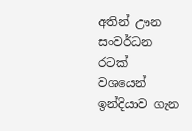අතින් ඌන සංවර්ධන රටක් වශයෙන් ඉන්දියාව ගැන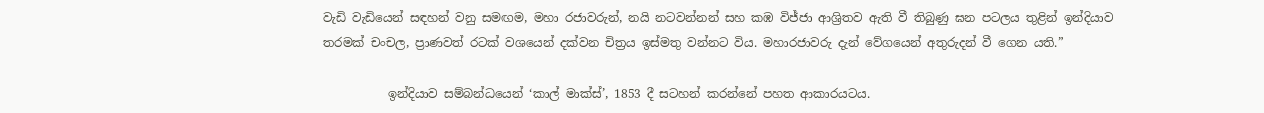වැඩි වැඩියෙන් සඳහන් වනු සමඟම, මහා රජාවරුන්, නයි නටවන්නන් සහ කඹ විජ්ජා ආශ්‍රිතව ඇති වී තිබුණු ඝන පටලය තුළින් ඉන්දියාව තරමක් චංචල, ප්‍රාණවත් රටක් වශයෙන් දක්වන චිත්‍රය ඉස්මතු වන්නට විය. මහාරජාවරු දැන් වේගයෙන් අතුරුදන් වී ගෙන යති.”

           ඉන්දියාව සම්බන්ධයෙන් ‘කාල් මාක්ස්’, 1853 දී සටහන් කරන්නේ පහත ආකාරයටය.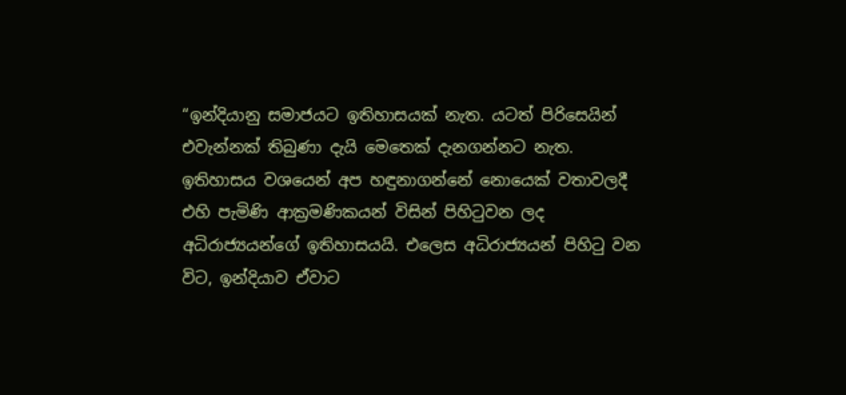“ඉන්දියානු සමාජයට ඉතිහාසයක් නැත. යටත් පිරිසෙයින් එවැන්නක් තිබුණා දැයි මෙතෙක් දැනගන්නට නැත. ඉතිහාසය වශයෙන් අප හඳුනාගන්නේ නොයෙක් වතාවලදී එහි පැමිණි ආක්‍රමණිකයන් විසින් පිහිටුවන ලද අධිරාජ්‍යයන්ගේ ඉතිහාසයයි. එලෙස අධිරාජ්‍යයන් පිහිටු වන විට, ඉන්දියාව ඒවාට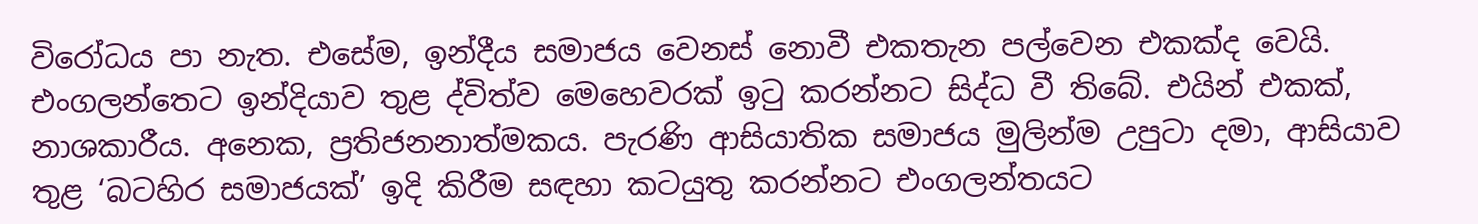විරෝධය පා නැත. එසේම, ඉන්දීය සමාජය වෙනස් නොවී එකතැන පල්වෙන එකක්ද වෙයි. එංගලන්තෙට ඉන්දියාව තුළ ද්විත්ව මෙහෙවරක් ඉටු කරන්නට සිද්ධ වී තිබේ. එයින් එකක්, නාශකාරීය. අනෙක, ප්‍රතිජනනාත්මකය. පැරණි ආසියාතික සමාජය මුලින්ම උපුටා දමා, ආසියාව තුළ ‘බටහිර සමාජයක්’ ඉදි කිරීම සඳහා කටයුතු කරන්නට එංගලන්තයට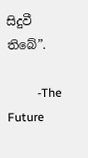සිදුවී තිබේ”.

          -The Future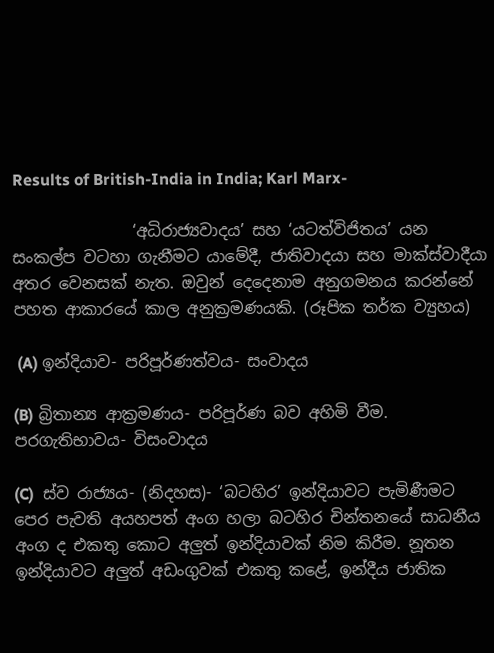Results of British-India in India; Karl Marx-

               ‘අධිරාජ්‍යවාදය’ සහ ‘යටත්විජිතය’ යන සංකල්ප වටහා ගැනීමට යාමේදී, ජාතිවාදයා සහ මාක්ස්වාදීයා අතර වෙනසක් නැත. ඔවුන් දෙදෙනාම අනුගමනය කරන්නේ පහත ආකාරයේ කාල අනුක්‍රමණයකි. (රූපික තර්ක ව්‍යුහය)

 (A) ඉන්දියාව- පරිපූර්ණත්වය- සංවාදය

(B) බ්‍රිතාන්‍ය ආක්‍රමණය- පරිපූර්ණ බව අහිමි වීම. පරගැතිභාවය- විසංවාදය

(C)  ස්ව රාජ්‍යය- (නිදහස)- ‘බටහිර’ ඉන්දියාවට පැමිණීමට පෙර පැවති අයහපත් අංග හලා බටහිර චින්තනයේ සාධනීය අංග ද එකතු කොට අලුත් ඉන්දියාවක් නිම කිරීම. නූතන ඉන්දියාවට අලුත් අඩංගුවක් එකතු කළේ, ඉන්දීය ජාතික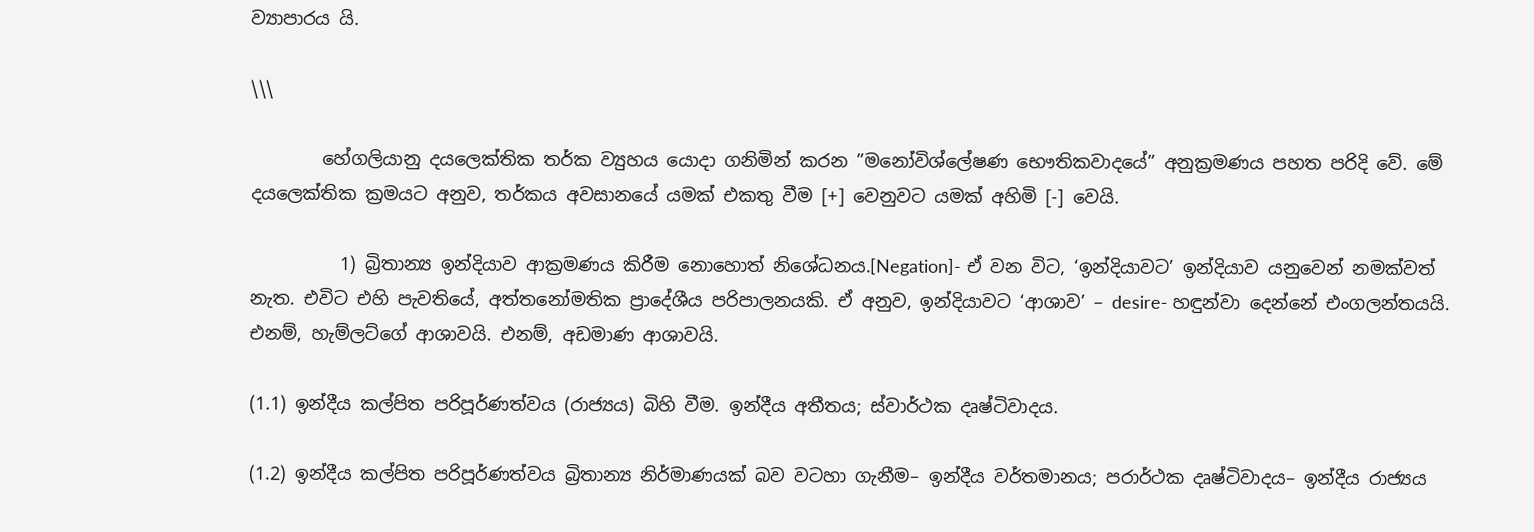ව්‍යාපාරය යි.

\\\

        හේගලියානු දයලෙක්තික තර්ක ව්‍යුහය යොදා ගනිමින් කරන ”මනෝවිශ්ලේෂණ භෞතිකවාදයේ” අනුක්‍රමණය පහත පරිදි වේ. මේ දයලෙක්තික ක්‍රමයට අනුව, තර්කය අවසානයේ යමක් එකතු වීම [+] වෙනුවට යමක් අහිමි [-] වෙයි.

          1) බ්‍රිතාන්‍ය ඉන්දියාව ආක්‍රමණය කිරීම නොහොත් නිශේධනය.[Negation]- ඒ වන විට, ‘ඉන්දියාවට’ ඉන්දියාව යනුවෙන් නමක්වත් නැත. එවිට එහි පැවතියේ, අත්තනෝමතික ප්‍රාදේශීය පරිපාලනයකි. ඒ අනුව, ඉන්දියාවට ‘ආශාව’ – desire- හඳුන්වා දෙන්නේ එංගලන්තයයි. එනම්, හැම්ලට්ගේ ආශාවයි. එනම්, අඩමාණ ආශාවයි.

(1.1) ඉන්දීය කල්පිත පරිපූර්ණත්වය (රාජ්‍යය) බිහි වීම. ඉන්දීය අතීතය; ස්වාර්ථක දෘෂ්ටිවාදය.

(1.2) ඉන්දීය කල්පිත පරිපූර්ණත්වය බ්‍රිතාන්‍ය නිර්මාණයක් බව වටහා ගැනීම– ඉන්දීය වර්තමානය; පරාර්ථක දෘෂ්ටිවාදය– ඉන්දීය රාජ්‍යය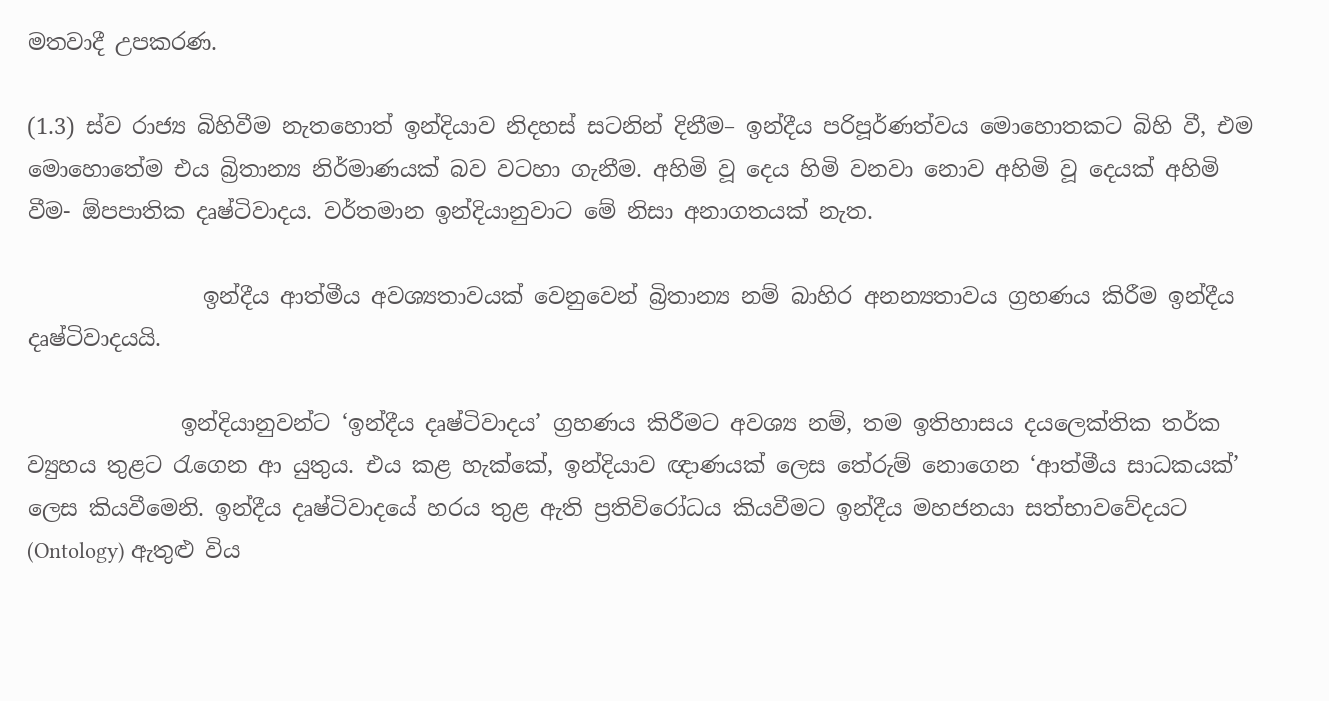මතවාදී උපකරණ.

(1.3) ස්ව රාජ්‍ය බිහිවීම නැතහොත් ඉන්දියාව නිදහස් සටනින් දිනීම– ඉන්දීය පරිපූර්ණත්වය මොහොතකට බිහි වී, එම මොහොතේම එය බ්‍රිතාන්‍ය නිර්මාණයක් බව වටහා ගැනීම. අහිමි වූ දෙය හිමි වනවා නොව අහිමි වූ දෙයක් අහිමි වීම- ඕපපාතික දෘෂ්ටිවාදය. වර්තමාන ඉන්දියානුවාට මේ නිසා අනාගතයක් නැත.

                ඉන්දීය ආත්මීය අවශ්‍යතාවයක් වෙනුවෙන් බ්‍රිතාන්‍ය නම් බාහිර අනන්‍යතාවය ග්‍රහණය කිරීම ඉන්දීය දෘෂ්ටිවාදයයි.

              ඉන්දියානුවන්ට ‘ඉන්දීය දෘෂ්ටිවාදය’ ග්‍රහණය කිරීමට අවශ්‍ය නම්, තම ඉතිහාසය දයලෙක්තික තර්ක ව්‍යුහය තුළට රැගෙන ආ යුතුය. එය කළ හැක්කේ, ඉන්දියාව ඥාණයක් ලෙස තේරුම් නොගෙන ‘ආත්මීය සාධකයක්’ ලෙස කියවීමෙනි. ඉන්දීය දෘෂ්ටිවාදයේ හරය තුළ ඇති ප්‍රතිවිරෝධය කියවීමට ඉන්දීය මහජනයා සත්භාවවේදයට (Ontology) ඇතුළු විය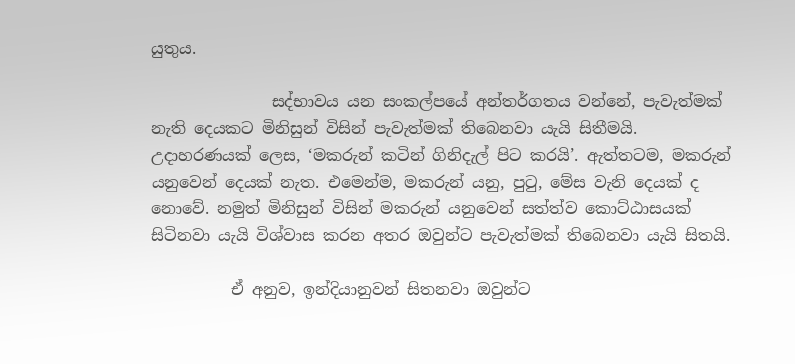යුතුය.

               සද්භාවය යන සංකල්පයේ අන්තර්ගතය වන්නේ, පැවැත්මක් නැති දෙයකට මිනිසුන් විසින් පැවැත්මක් තිබෙනවා යැයි සිතීමයි. උදාහරණයක් ලෙස, ‘මකරුන් කටින් ගිනිදැල් පිට කරයි’. ඇත්තටම, මකරුන් යනුවෙන් දෙයක් නැත. එමෙන්ම, මකරුන් යනු, පුටු, මේස වැනි දෙයක් ද නොවේ. නමුත් මිනිසුන් විසින් මකරුන් යනුවෙන් සත්ත්ව කොට්ඨාසයක් සිටිනවා යැයි විශ්වාස කරන අතර ඔවුන්ට පැවැත්මක් තිබෙනවා යැයි සිතයි.

          ඒ අනුව, ඉන්දියානුවන් සිතනවා ඔවුන්ට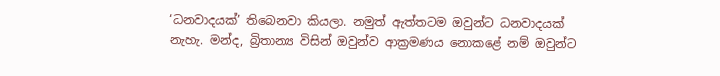‘ධනවාදයක්’ තිබෙනවා කියලා. නමුත් ඇත්තටම ඔවුන්ට ධනවාදයක් නැහැ. මන්ද, බ්‍රිතාන්‍ය විසින් ඔවුන්ව ආක්‍රමණය නොකළේ නම් ඔවුන්ට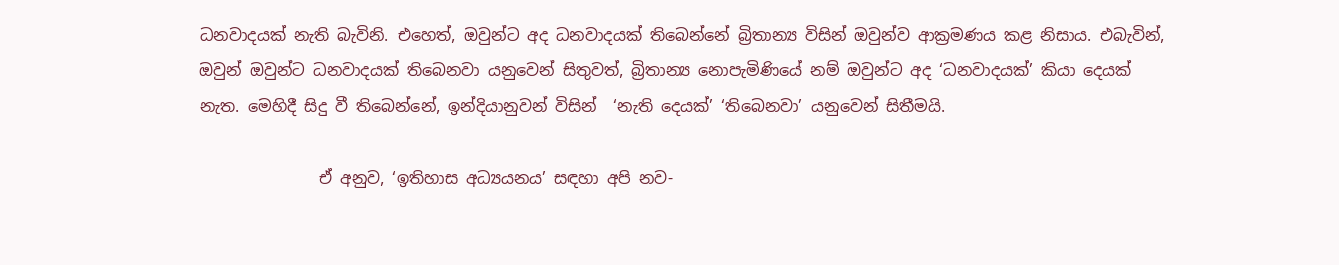ධනවාදයක් නැති බැවිනි. එහෙත්, ඔවුන්ට අද ධනවාදයක් තිබෙන්නේ බ්‍රිතාන්‍ය විසින් ඔවුන්ව ආක්‍රමණය කළ නිසාය. එබැවින්, ඔවුන් ඔවුන්ට ධනවාදයක් තිබෙනවා යනුවෙන් සිතුවත්, බ්‍රිතාන්‍ය නොපැමිණියේ නම් ඔවුන්ට අද ‘ධනවාදයක්’ කියා දෙයක් නැත. මෙහිදී සිදු වී තිබෙන්නේ, ඉන්දියානුවන් විසින්  ‘නැති දෙයක්’ ‘තිබෙනවා’ යනුවෙන් සිතීමයි.

               ඒ අනුව, ‘ඉතිහාස අධ්‍යයනය’ සඳහා අපි නව-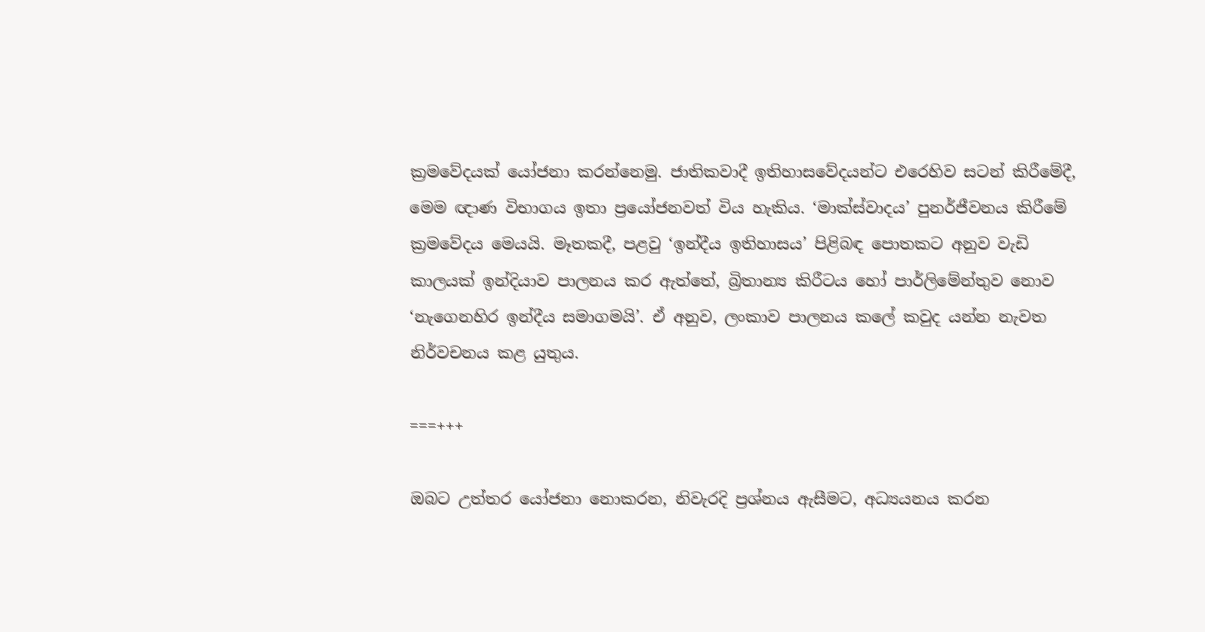ක්‍රමවේදයක් යෝජනා කරන්නෙමු. ජාතිකවාදී ඉතිහාසවේදයන්ට එරෙහිව සටන් කිරීමේදී, මෙම ඥාණ විභාගය ඉතා ප්‍රයෝජනවත් විය හැකිය. ‘මාක්ස්වාදය’ පුනර්ජීවනය කිරීමේ ක්‍රමවේදය මෙයයි. මෑතකදී, පළවු ‘ඉන්දීය ඉතිහාසය’ පිළිබඳ පොතකට අනුව වැඩි කාලයක් ඉන්දියාව පාලනය කර ඇත්තේ, බ්‍රිතාන්‍ය කිරීටය හෝ පාර්ලිමේන්තුව නොව ‘නැගෙනහිර ඉන්දීය සමාගමයි’. ඒ අනුව, ලංකාව පාලනය කලේ කවුද යන්න නැවත නිර්වචනය කළ යුතුය.

===+++

ඔබට උත්තර යෝජනා නොකරන, නිවැරදි ප්‍රශ්නය ඇසීමට, අධ්‍යයනය කරන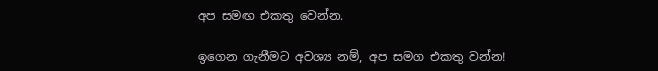අප සමඟ එකතු වෙන්න.

ඉගෙන ගැනීමට අවශ්‍ය නම්, අප සමග එකතු වන්න!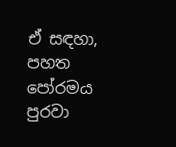ඒ සඳහා, පහත පෝරමය පුරවා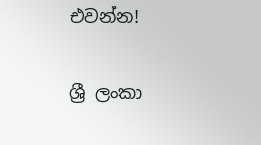එවන්න!

ශ්‍රී ලංකා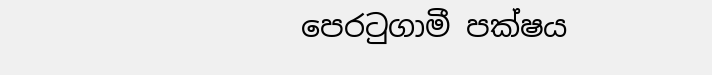පෙරටුගාමී පක්ෂය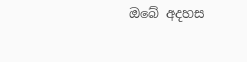ඔබේ අදහස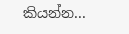කියන්න...